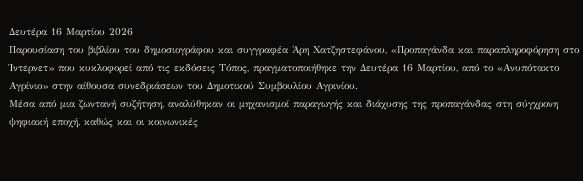Δευτέρα 16 Μαρτίου 2026
Παρουσίαση του βιβλίου του δημοσιογράφου και συγγραφέα Άρη Χατζηστεφάνου, «Προπαγάνδα και παραπληροφόρηση στο Ίντερνετ» που κυκλοφορεί από τις εκδόσεις Τόπος, πραγματοποιήθηκε την Δευτέρα 16 Μαρτίου, από το «Ανυπότακτο Αγρίνιο» στην αίθουσα συνεδριάσεων του Δημοτικού Συμβουλίου Αγρινίου.
Μέσα από μια ζωντανή συζήτηση, αναλύθηκαν οι μηχανισμοί παραγωγής και διάχυσης της προπαγάνδας στη σύγχρονη ψηφιακή εποχή, καθώς και οι κοινωνικές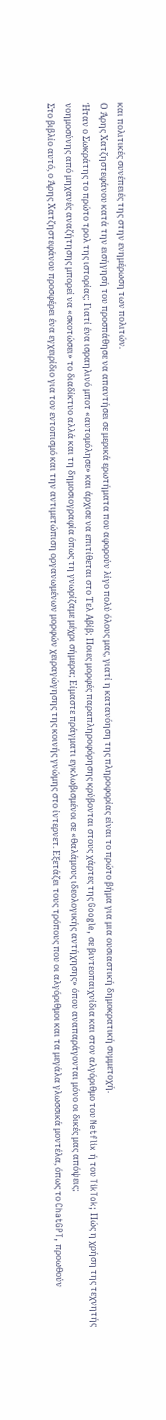και πολιτικές συνέπειές της στην ενημέρωση των πολιτών.
Ο Άρης Χατζηστεφάνου κατά την εισήγησή του προσπάθησε να απαντήσει σε μερικά ερωτήματα που αφορούν λίγο πολύ όλους μας, γιατί η κατανόηση της πληροφορίας είναι το πρώτο βήμα για μια ουσιαστική δημοκρατική συμμετοχή.
Ήταν ο Σωκράτης το πρώτο τρολ της ιστορίας; Γιατί ένα ισραηλινό μποτ «αυτομόλησε» και άρχισε να επιτίθεται στο Τελ Αβίβ; Ποιες μορφές παραπληροφόρησης κρύβονται στους χάρτες της Google, σε βιντεοπαιχνίδια και στον αλγόριθμο του Netflix ή του TikTok; Πώς η χρήση της τεχνητής νοημοσύνης από μηχανές αναζήτησης μπορεί να «σκοτώσει» το διαδίκτυο αλλά και τη δημοσιογραφία όπως τη γνωρίζαμε μέχρι σήμερα; Είμαστε πράγματι εγκλωβισμένοι σε «θαλάμους ιδεολογικής αντήχησης» όπου αναπαράγονται μόνο οι δικές μας απόψεις;
Στο βιβλίο αυτό, ο Άρης Χατζηστεφάνου προσφέρει ένα εγχειρίδιο για τον εντοπισμό και την αντιμετώπιση οργανωμένων μορφών χειραγώγησης της κοινής γνώμης στο ίντερνετ. Εξετάζει τους τρόπους που οι αλγόριθμοι και τα μεγάλα γλωσσικά μοντέλα, όπως το ChatGPT, προωθούν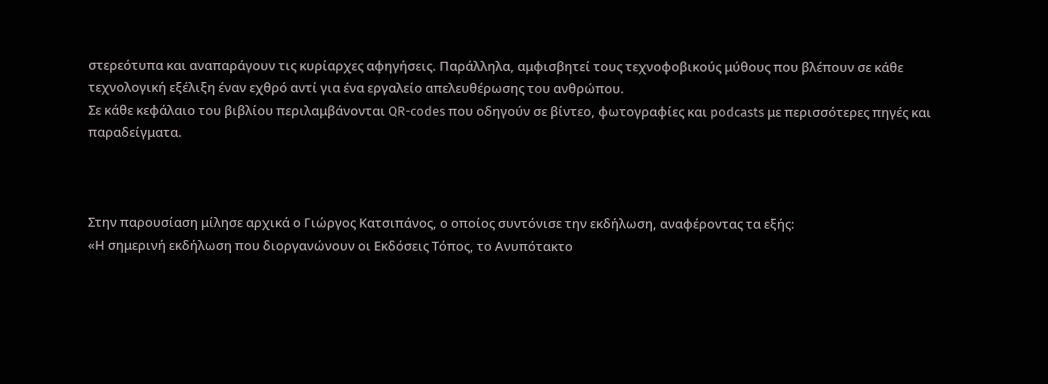στερεότυπα και αναπαράγουν τις κυρίαρχες αφηγήσεις. Παράλληλα, αμφισβητεί τους τεχνοφοβικούς μύθους που βλέπουν σε κάθε τεχνολογική εξέλιξη έναν εχθρό αντί για ένα εργαλείο απελευθέρωσης του ανθρώπου.
Σε κάθε κεφάλαιο του βιβλίου περιλαμβάνονται QR-codes που οδηγούν σε βίντεο, φωτογραφίες και podcasts με περισσότερες πηγές και παραδείγματα.



Στην παρουσίαση μίλησε αρχικά ο Γιώργος Κατσιπάνος, ο οποίος συντόνισε την εκδήλωση, αναφέροντας τα εξής:
«Η σημερινή εκδήλωση που διοργανώνουν οι Εκδόσεις Τόπος, το Ανυπότακτο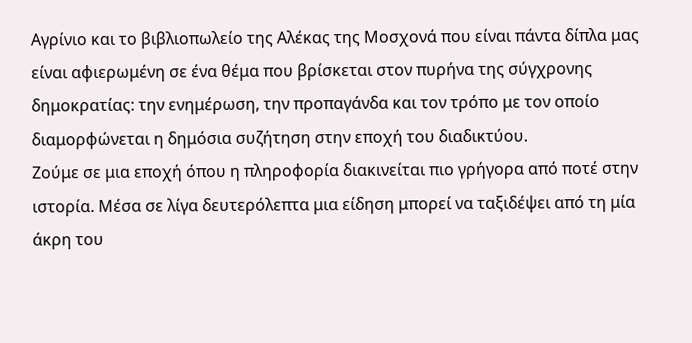Αγρίνιο και το βιβλιοπωλείο της Αλέκας της Μοσχονά που είναι πάντα δίπλα μας είναι αφιερωμένη σε ένα θέμα που βρίσκεται στον πυρήνα της σύγχρονης δημοκρατίας: την ενημέρωση, την προπαγάνδα και τον τρόπο με τον οποίο διαμορφώνεται η δημόσια συζήτηση στην εποχή του διαδικτύου.
Ζούμε σε μια εποχή όπου η πληροφορία διακινείται πιο γρήγορα από ποτέ στην ιστορία. Μέσα σε λίγα δευτερόλεπτα μια είδηση μπορεί να ταξιδέψει από τη μία άκρη του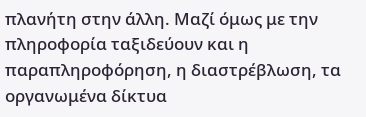πλανήτη στην άλλη. Μαζί όμως με την πληροφορία ταξιδεύουν και η παραπληροφόρηση, η διαστρέβλωση, τα οργανωμένα δίκτυα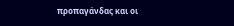προπαγάνδας και οι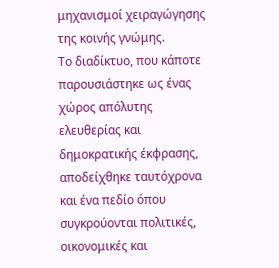μηχανισμοί χειραγώγησης της κοινής γνώμης.
Το διαδίκτυο, που κάποτε παρουσιάστηκε ως ένας χώρος απόλυτης ελευθερίας και δημοκρατικής έκφρασης, αποδείχθηκε ταυτόχρονα και ένα πεδίο όπου συγκρούονται πολιτικές, οικονομικές και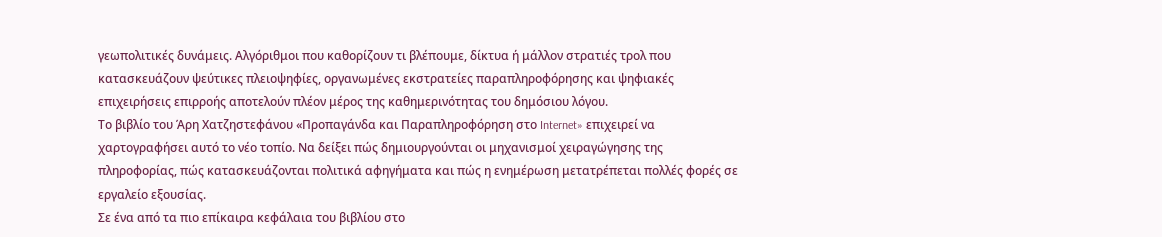γεωπολιτικές δυνάμεις. Αλγόριθμοι που καθορίζουν τι βλέπουμε, δίκτυα ή μάλλον στρατιές τρολ που κατασκευάζουν ψεύτικες πλειοψηφίες, οργανωμένες εκστρατείες παραπληροφόρησης και ψηφιακές επιχειρήσεις επιρροής αποτελούν πλέον μέρος της καθημερινότητας του δημόσιου λόγου.
Το βιβλίο του Άρη Χατζηστεφάνου «Προπαγάνδα και Παραπληροφόρηση στο Internet» επιχειρεί να χαρτογραφήσει αυτό το νέο τοπίο. Να δείξει πώς δημιουργούνται οι μηχανισμοί χειραγώγησης της πληροφορίας, πώς κατασκευάζονται πολιτικά αφηγήματα και πώς η ενημέρωση μετατρέπεται πολλές φορές σε εργαλείο εξουσίας.
Σε ένα από τα πιο επίκαιρα κεφάλαια του βιβλίου στο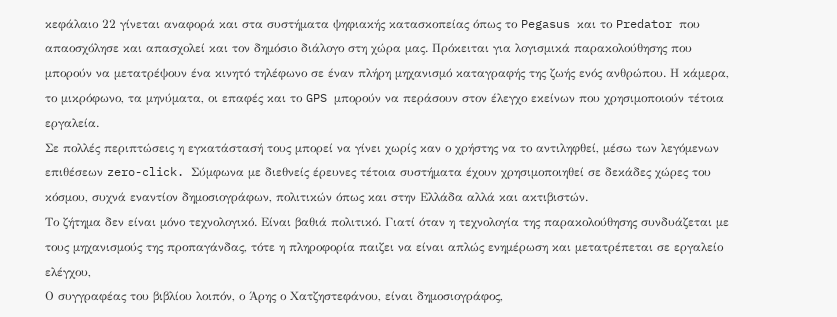κεφάλαιο 22 γίνεται αναφορά και στα συστήματα ψηφιακής κατασκοπείας όπως το Pegasus και το Predator που απαοσχόλησε και απασχολεί και τον δημόσιο διάλογο στη χώρα μας. Πρόκειται για λογισμικά παρακολούθησης που μπορούν να μετατρέψουν ένα κινητό τηλέφωνο σε έναν πλήρη μηχανισμό καταγραφής της ζωής ενός ανθρώπου. Η κάμερα, το μικρόφωνο, τα μηνύματα, οι επαφές και το GPS μπορούν να περάσουν στον έλεγχο εκείνων που χρησιμοποιούν τέτοια εργαλεία.
Σε πολλές περιπτώσεις η εγκατάστασή τους μπορεί να γίνει χωρίς καν ο χρήστης να το αντιληφθεί, μέσω των λεγόμενων επιθέσεων zero-click. Σύμφωνα με διεθνείς έρευνες τέτοια συστήματα έχουν χρησιμοποιηθεί σε δεκάδες χώρες του κόσμου, συχνά εναντίον δημοσιογράφων, πολιτικών όπως και στην Ελλάδα αλλά και ακτιβιστών.
Το ζήτημα δεν είναι μόνο τεχνολογικό. Είναι βαθιά πολιτικό. Γιατί όταν η τεχνολογία της παρακολούθησης συνδυάζεται με τους μηχανισμούς της προπαγάνδας, τότε η πληροφορία παιζει να είναι απλώς ενημέρωση και μετατρέπεται σε εργαλείο ελέγχου,
Ο συγγραφέας του βιβλίου λοιπόν, ο Άρης ο Χατζηστεφάνου, είναι δημοσιογράφος,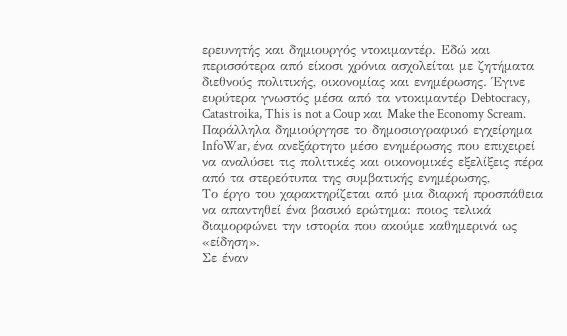ερευνητής και δημιουργός ντοκιμαντέρ. Εδώ και περισσότερα από είκοσι χρόνια ασχολείται με ζητήματα διεθνούς πολιτικής, οικονομίας και ενημέρωσης. Έγινε ευρύτερα γνωστός μέσα από τα ντοκιμαντέρ Debtocracy, Catastroika, This is not a Coup και Make the Economy Scream.
Παράλληλα δημιούργησε το δημοσιογραφικό εγχείρημα InfoWar, ένα ανεξάρτητο μέσο ενημέρωσης που επιχειρεί να αναλύσει τις πολιτικές και οικονομικές εξελίξεις πέρα από τα στερεότυπα της συμβατικής ενημέρωσης,
Το έργο του χαρακτηρίζεται από μια διαρκή προσπάθεια να απαντηθεί ένα βασικό ερώτημα: ποιος τελικά διαμορφώνει την ιστορία που ακούμε καθημερινά ως «είδηση».
Σε έναν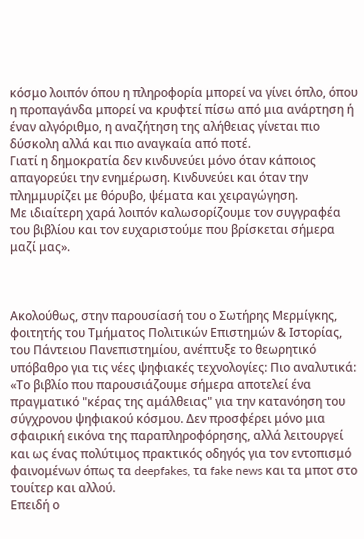κόσμο λοιπόν όπου η πληροφορία μπορεί να γίνει όπλο, όπου η προπαγάνδα μπορεί να κρυφτεί πίσω από μια ανάρτηση ή έναν αλγόριθμο, η αναζήτηση της αλήθειας γίνεται πιο δύσκολη αλλά και πιο αναγκαία από ποτέ.
Γιατί η δημοκρατία δεν κινδυνεύει μόνο όταν κάποιος απαγορεύει την ενημέρωση. Κινδυνεύει και όταν την πλημμυρίζει με θόρυβο, ψέματα και χειραγώγηση.
Με ιδιαίτερη χαρά λοιπόν καλωσορίζουμε τον συγγραφέα του βιβλίου και τον ευχαριστούμε που βρίσκεται σήμερα μαζί μας».



Ακολούθως, στην παρουσίασή του ο Σωτήρης Μερμίγκης, φοιτητής του Τμήματος Πολιτικών Επιστημών & Ιστορίας, του Πάντειου Πανεπιστημίου, ανέπτυξε το θεωρητικό υπόβαθρο για τις νέες ψηφιακές τεχνολογίες: Πιο αναλυτικά:
«Το βιβλίο που παρουσιάζουμε σήμερα αποτελεί ένα πραγματικό "κέρας της αμάλθειας" για την κατανόηση του σύγχρονου ψηφιακού κόσμου. Δεν προσφέρει μόνο μια σφαιρική εικόνα της παραπληροφόρησης, αλλά λειτουργεί και ως ένας πολύτιμος πρακτικός οδηγός για τον εντοπισμό φαινομένων όπως τα deepfakes, τα fake news και τα μποτ στο τουίτερ και αλλού.
Επειδή ο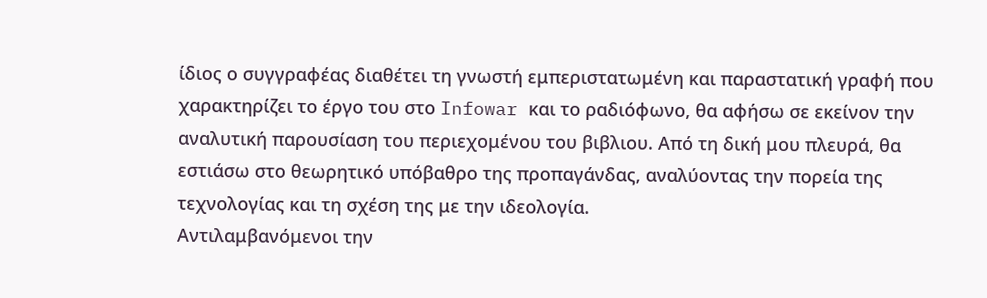ίδιος ο συγγραφέας διαθέτει τη γνωστή εμπεριστατωμένη και παραστατική γραφή που χαρακτηρίζει το έργο του στο Infowar και το ραδιόφωνο, θα αφήσω σε εκείνον την αναλυτική παρουσίαση του περιεχομένου του βιβλιου. Από τη δική μου πλευρά, θα εστιάσω στο θεωρητικό υπόβαθρο της προπαγάνδας, αναλύοντας την πορεία της τεχνολογίας και τη σχέση της με την ιδεολογία.
Αντιλαμβανόμενοι την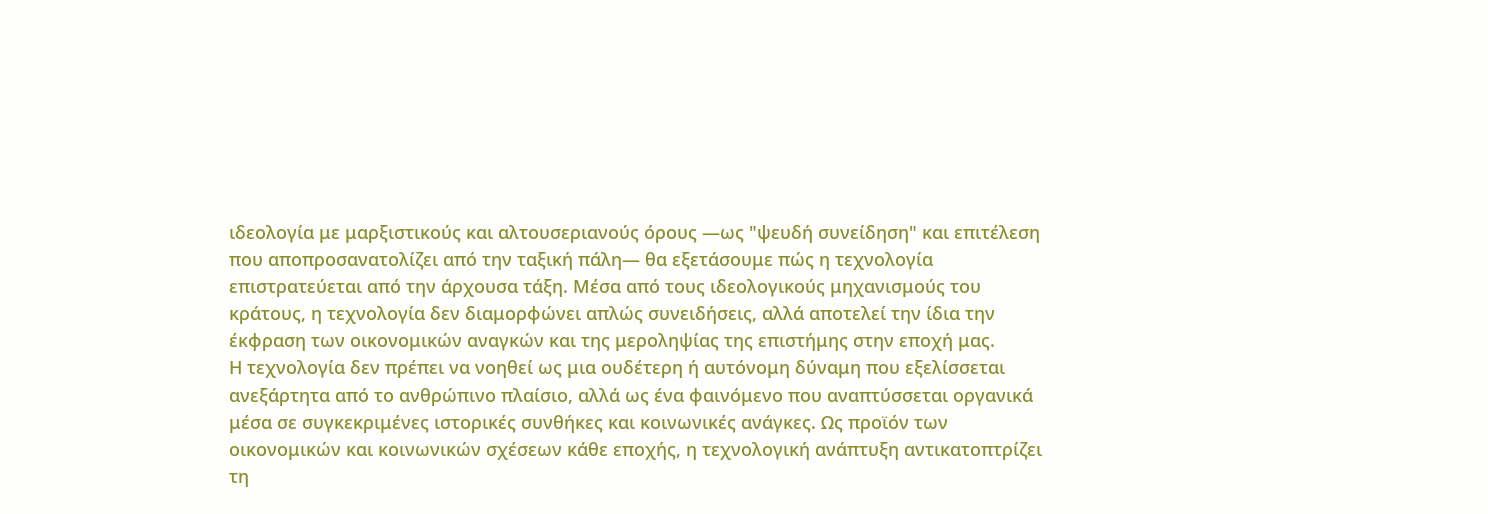ιδεολογία με μαρξιστικούς και αλτουσεριανούς όρους —ως "ψευδή συνείδηση" και επιτέλεση που αποπροσανατολίζει από την ταξική πάλη— θα εξετάσουμε πώς η τεχνολογία επιστρατεύεται από την άρχουσα τάξη. Μέσα από τους ιδεολογικούς μηχανισμούς του κράτους, η τεχνολογία δεν διαμορφώνει απλώς συνειδήσεις, αλλά αποτελεί την ίδια την έκφραση των οικονομικών αναγκών και της μεροληψίας της επιστήμης στην εποχή μας.
Η τεχνολογία δεν πρέπει να νοηθεί ως μια ουδέτερη ή αυτόνομη δύναμη που εξελίσσεται ανεξάρτητα από το ανθρώπινο πλαίσιο, αλλά ως ένα φαινόμενο που αναπτύσσεται οργανικά μέσα σε συγκεκριμένες ιστορικές συνθήκες και κοινωνικές ανάγκες. Ως προϊόν των οικονομικών και κοινωνικών σχέσεων κάθε εποχής, η τεχνολογική ανάπτυξη αντικατοπτρίζει τη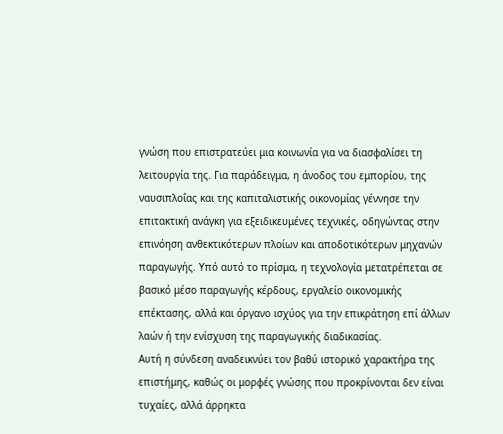γνώση που επιστρατεύει μια κοινωνία για να διασφαλίσει τη λειτουργία της. Για παράδειγμα, η άνοδος του εμπορίου, της ναυσιπλοΐας και της καπιταλιστικής οικονομίας γέννησε την επιτακτική ανάγκη για εξειδικευμένες τεχνικές, οδηγώντας στην επινόηση ανθεκτικότερων πλοίων και αποδοτικότερων μηχανών παραγωγής. Υπό αυτό το πρίσμα, η τεχνολογία μετατρέπεται σε βασικό μέσο παραγωγής κέρδους, εργαλείο οικονομικής επέκτασης, αλλά και όργανο ισχύος για την επικράτηση επί άλλων λαών ή την ενίσχυση της παραγωγικής διαδικασίας.
Αυτή η σύνδεση αναδεικνύει τον βαθύ ιστορικό χαρακτήρα της επιστήμης, καθώς οι μορφές γνώσης που προκρίνονται δεν είναι τυχαίες, αλλά άρρηκτα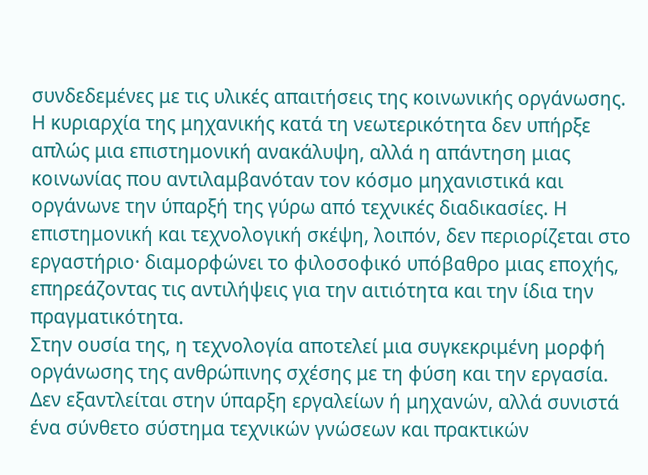συνδεδεμένες με τις υλικές απαιτήσεις της κοινωνικής οργάνωσης. Η κυριαρχία της μηχανικής κατά τη νεωτερικότητα δεν υπήρξε απλώς μια επιστημονική ανακάλυψη, αλλά η απάντηση μιας κοινωνίας που αντιλαμβανόταν τον κόσμο μηχανιστικά και οργάνωνε την ύπαρξή της γύρω από τεχνικές διαδικασίες. Η επιστημονική και τεχνολογική σκέψη, λοιπόν, δεν περιορίζεται στο εργαστήριο· διαμορφώνει το φιλοσοφικό υπόβαθρο μιας εποχής, επηρεάζοντας τις αντιλήψεις για την αιτιότητα και την ίδια την πραγματικότητα.
Στην ουσία της, η τεχνολογία αποτελεί μια συγκεκριμένη μορφή οργάνωσης της ανθρώπινης σχέσης με τη φύση και την εργασία. Δεν εξαντλείται στην ύπαρξη εργαλείων ή μηχανών, αλλά συνιστά ένα σύνθετο σύστημα τεχνικών γνώσεων και πρακτικών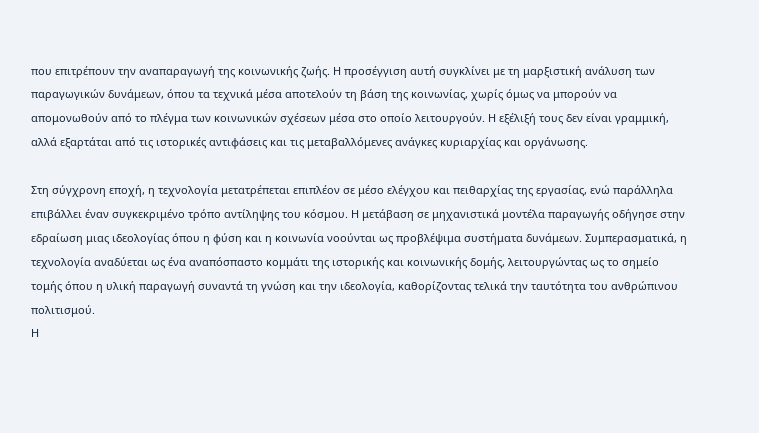που επιτρέπουν την αναπαραγωγή της κοινωνικής ζωής. Η προσέγγιση αυτή συγκλίνει με τη μαρξιστική ανάλυση των παραγωγικών δυνάμεων, όπου τα τεχνικά μέσα αποτελούν τη βάση της κοινωνίας, χωρίς όμως να μπορούν να απομονωθούν από το πλέγμα των κοινωνικών σχέσεων μέσα στο οποίο λειτουργούν. Η εξέλιξή τους δεν είναι γραμμική, αλλά εξαρτάται από τις ιστορικές αντιφάσεις και τις μεταβαλλόμενες ανάγκες κυριαρχίας και οργάνωσης.

Στη σύγχρονη εποχή, η τεχνολογία μετατρέπεται επιπλέον σε μέσο ελέγχου και πειθαρχίας της εργασίας, ενώ παράλληλα επιβάλλει έναν συγκεκριμένο τρόπο αντίληψης του κόσμου. Η μετάβαση σε μηχανιστικά μοντέλα παραγωγής οδήγησε στην εδραίωση μιας ιδεολογίας όπου η φύση και η κοινωνία νοούνται ως προβλέψιμα συστήματα δυνάμεων. Συμπερασματικά, η τεχνολογία αναδύεται ως ένα αναπόσπαστο κομμάτι της ιστορικής και κοινωνικής δομής, λειτουργώντας ως το σημείο τομής όπου η υλική παραγωγή συναντά τη γνώση και την ιδεολογία, καθορίζοντας τελικά την ταυτότητα του ανθρώπινου πολιτισμού.
Η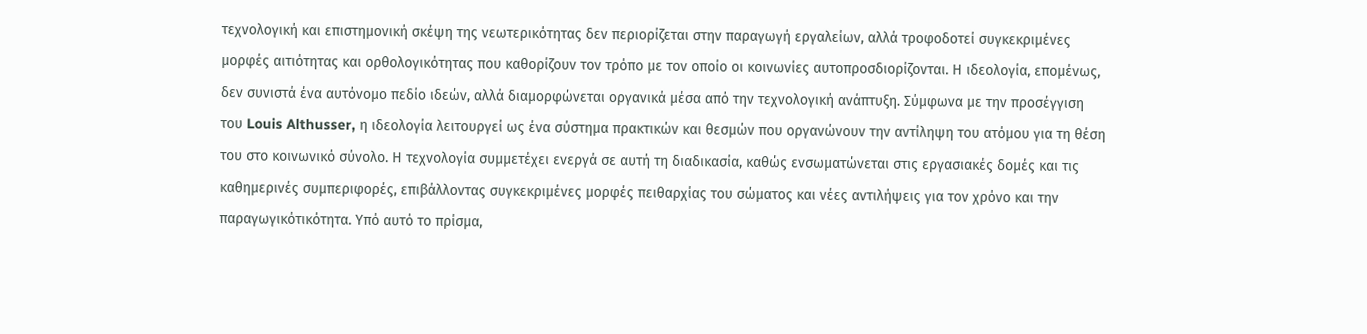τεχνολογική και επιστημονική σκέψη της νεωτερικότητας δεν περιορίζεται στην παραγωγή εργαλείων, αλλά τροφοδοτεί συγκεκριμένες μορφές αιτιότητας και ορθολογικότητας που καθορίζουν τον τρόπο με τον οποίο οι κοινωνίες αυτοπροσδιορίζονται. Η ιδεολογία, επομένως, δεν συνιστά ένα αυτόνομο πεδίο ιδεών, αλλά διαμορφώνεται οργανικά μέσα από την τεχνολογική ανάπτυξη. Σύμφωνα με την προσέγγιση του Louis Althusser, η ιδεολογία λειτουργεί ως ένα σύστημα πρακτικών και θεσμών που οργανώνουν την αντίληψη του ατόμου για τη θέση του στο κοινωνικό σύνολο. Η τεχνολογία συμμετέχει ενεργά σε αυτή τη διαδικασία, καθώς ενσωματώνεται στις εργασιακές δομές και τις καθημερινές συμπεριφορές, επιβάλλοντας συγκεκριμένες μορφές πειθαρχίας του σώματος και νέες αντιλήψεις για τον χρόνο και την παραγωγικότικότητα. Υπό αυτό το πρίσμα,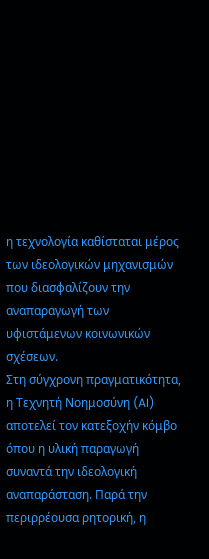η τεχνολογία καθίσταται μέρος των ιδεολογικών μηχανισμών που διασφαλίζουν την αναπαραγωγή των υφιστάμενων κοινωνικών σχέσεων.
Στη σύγχρονη πραγματικότητα, η Τεχνητή Νοημοσύνη (AI) αποτελεί τον κατεξοχήν κόμβο όπου η υλική παραγωγή συναντά την ιδεολογική αναπαράσταση. Παρά την περιρρέουσα ρητορική, η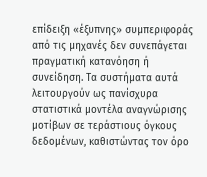επίδειξη «έξυπνης» συμπεριφοράς από τις μηχανές δεν συνεπάγεται πραγματική κατανόηση ή συνείδηση. Τα συστήματα αυτά λειτουργούν ως πανίσχυρα στατιστικά μοντέλα αναγνώρισης μοτίβων σε τεράστιους όγκους δεδομένων, καθιστώντας τον όρο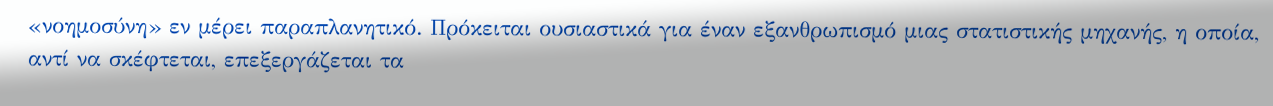«νοημοσύνη» εν μέρει παραπλανητικό. Πρόκειται ουσιαστικά για έναν εξανθρωπισμό μιας στατιστικής μηχανής, η οποία, αντί να σκέφτεται, επεξεργάζεται τα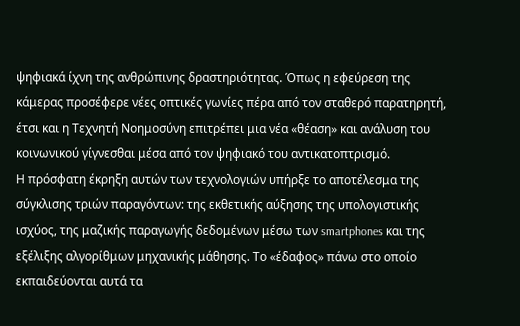ψηφιακά ίχνη της ανθρώπινης δραστηριότητας. Όπως η εφεύρεση της κάμερας προσέφερε νέες οπτικές γωνίες πέρα από τον σταθερό παρατηρητή, έτσι και η Τεχνητή Νοημοσύνη επιτρέπει μια νέα «θέαση» και ανάλυση του κοινωνικού γίγνεσθαι μέσα από τον ψηφιακό του αντικατοπτρισμό.
Η πρόσφατη έκρηξη αυτών των τεχνολογιών υπήρξε το αποτέλεσμα της σύγκλισης τριών παραγόντων: της εκθετικής αύξησης της υπολογιστικής ισχύος, της μαζικής παραγωγής δεδομένων μέσω των smartphones και της εξέλιξης αλγορίθμων μηχανικής μάθησης. Το «έδαφος» πάνω στο οποίο εκπαιδεύονται αυτά τα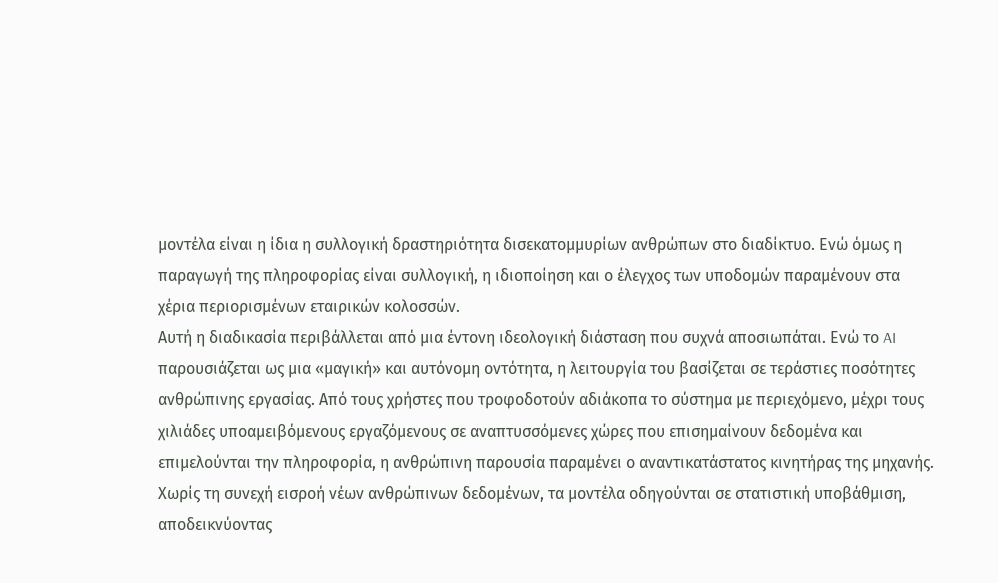μοντέλα είναι η ίδια η συλλογική δραστηριότητα δισεκατομμυρίων ανθρώπων στο διαδίκτυο. Ενώ όμως η παραγωγή της πληροφορίας είναι συλλογική, η ιδιοποίηση και ο έλεγχος των υποδομών παραμένουν στα χέρια περιορισμένων εταιρικών κολοσσών.
Αυτή η διαδικασία περιβάλλεται από μια έντονη ιδεολογική διάσταση που συχνά αποσιωπάται. Ενώ το AI παρουσιάζεται ως μια «μαγική» και αυτόνομη οντότητα, η λειτουργία του βασίζεται σε τεράστιες ποσότητες ανθρώπινης εργασίας. Από τους χρήστες που τροφοδοτούν αδιάκοπα το σύστημα με περιεχόμενο, μέχρι τους χιλιάδες υποαμειβόμενους εργαζόμενους σε αναπτυσσόμενες χώρες που επισημαίνουν δεδομένα και επιμελούνται την πληροφορία, η ανθρώπινη παρουσία παραμένει ο αναντικατάστατος κινητήρας της μηχανής. Χωρίς τη συνεχή εισροή νέων ανθρώπινων δεδομένων, τα μοντέλα οδηγούνται σε στατιστική υποβάθμιση, αποδεικνύοντας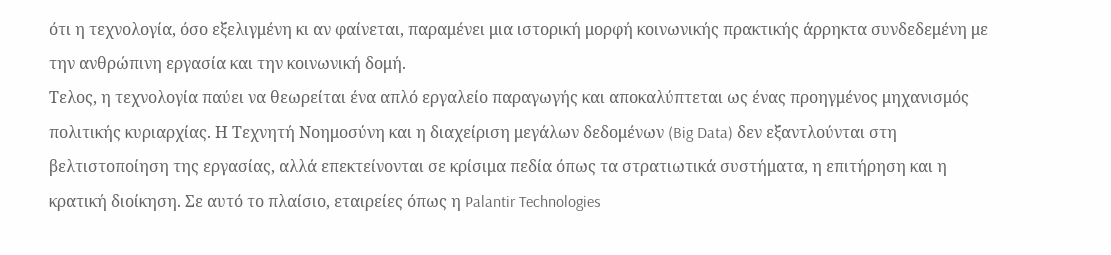ότι η τεχνολογία, όσο εξελιγμένη κι αν φαίνεται, παραμένει μια ιστορική μορφή κοινωνικής πρακτικής άρρηκτα συνδεδεμένη με την ανθρώπινη εργασία και την κοινωνική δομή.
Τελος, η τεχνολογία παύει να θεωρείται ένα απλό εργαλείο παραγωγής και αποκαλύπτεται ως ένας προηγμένος μηχανισμός πολιτικής κυριαρχίας. Η Τεχνητή Νοημοσύνη και η διαχείριση μεγάλων δεδομένων (Big Data) δεν εξαντλούνται στη βελτιστοποίηση της εργασίας, αλλά επεκτείνονται σε κρίσιμα πεδία όπως τα στρατιωτικά συστήματα, η επιτήρηση και η κρατική διοίκηση. Σε αυτό το πλαίσιο, εταιρείες όπως η Palantir Technologies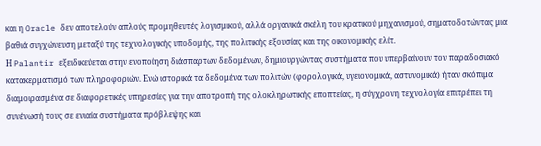και η Oracle δεν αποτελούν απλούς προμηθευτές λογισμικού, αλλά οργανικά σκέλη του κρατικού μηχανισμού, σηματοδοτώντας μια βαθιά συγχώνευση μεταξύ της τεχνολογικής υποδομής, της πολιτικής εξουσίας και της οικονομικής ελίτ.
Η Palantir εξειδικεύεται στην ενοποίηση διάσπαρτων δεδομένων, δημιουργώντας συστήματα που υπερβαίνουν τον παραδοσιακό κατακερματισμό των πληροφοριών. Ενώ ιστορικά τα δεδομένα των πολιτών (φορολογικά, υγειονομικά, αστυνομικά) ήταν σκόπιμα διαμοιρασμένα σε διαφορετικές υπηρεσίες για την αποτροπή της ολοκληρωτικής εποπτείας, η σύγχρονη τεχνολογία επιτρέπει τη συνένωσή τους σε ενιαία συστήματα πρόβλεψης και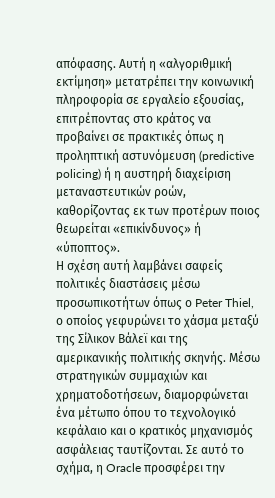απόφασης. Αυτή η «αλγοριθμική εκτίμηση» μετατρέπει την κοινωνική πληροφορία σε εργαλείο εξουσίας, επιτρέποντας στο κράτος να προβαίνει σε πρακτικές όπως η προληπτική αστυνόμευση (predictive policing) ή η αυστηρή διαχείριση μεταναστευτικών ροών, καθορίζοντας εκ των προτέρων ποιος θεωρείται «επικίνδυνος» ή «ύποπτος».
Η σχέση αυτή λαμβάνει σαφείς πολιτικές διαστάσεις μέσω προσωπικοτήτων όπως ο Peter Thiel, ο οποίος γεφυρώνει το χάσμα μεταξύ της Σίλικον Βάλεϊ και της αμερικανικής πολιτικής σκηνής. Μέσω στρατηγικών συμμαχιών και χρηματοδοτήσεων, διαμορφώνεται ένα μέτωπο όπου το τεχνολογικό κεφάλαιο και ο κρατικός μηχανισμός ασφάλειας ταυτίζονται. Σε αυτό το σχήμα, η Oracle προσφέρει την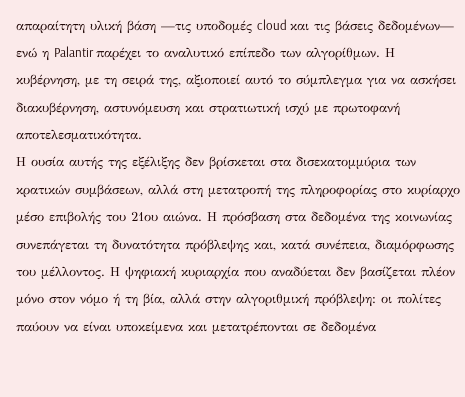απαραίτητη υλική βάση —τις υποδομές cloud και τις βάσεις δεδομένων— ενώ η Palantir παρέχει το αναλυτικό επίπεδο των αλγορίθμων. Η κυβέρνηση, με τη σειρά της, αξιοποιεί αυτό το σύμπλεγμα για να ασκήσει διακυβέρνηση, αστυνόμευση και στρατιωτική ισχύ με πρωτοφανή αποτελεσματικότητα.
Η ουσία αυτής της εξέλιξης δεν βρίσκεται στα δισεκατομμύρια των κρατικών συμβάσεων, αλλά στη μετατροπή της πληροφορίας στο κυρίαρχο μέσο επιβολής του 21ου αιώνα. Η πρόσβαση στα δεδομένα της κοινωνίας συνεπάγεται τη δυνατότητα πρόβλεψης και, κατά συνέπεια, διαμόρφωσης του μέλλοντος. Η ψηφιακή κυριαρχία που αναδύεται δεν βασίζεται πλέον μόνο στον νόμο ή τη βία, αλλά στην αλγοριθμική πρόβλεψη: οι πολίτες παύουν να είναι υποκείμενα και μετατρέπονται σε δεδομένα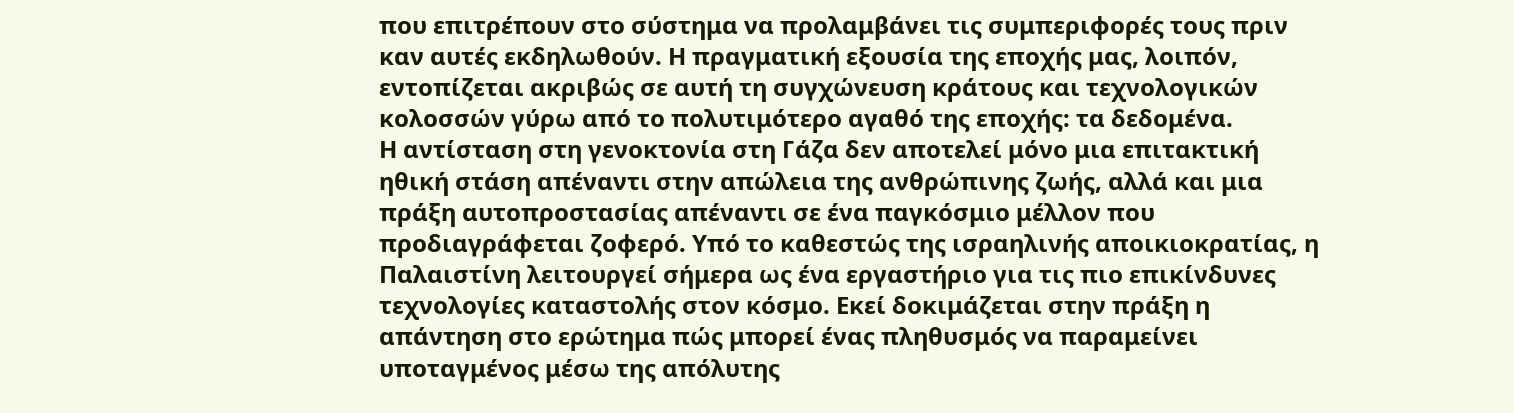που επιτρέπουν στο σύστημα να προλαμβάνει τις συμπεριφορές τους πριν καν αυτές εκδηλωθούν. Η πραγματική εξουσία της εποχής μας, λοιπόν, εντοπίζεται ακριβώς σε αυτή τη συγχώνευση κράτους και τεχνολογικών κολοσσών γύρω από το πολυτιμότερο αγαθό της εποχής: τα δεδομένα.
Η αντίσταση στη γενοκτονία στη Γάζα δεν αποτελεί μόνο μια επιτακτική ηθική στάση απέναντι στην απώλεια της ανθρώπινης ζωής, αλλά και μια πράξη αυτοπροστασίας απέναντι σε ένα παγκόσμιο μέλλον που προδιαγράφεται ζοφερό. Υπό το καθεστώς της ισραηλινής αποικιοκρατίας, η Παλαιστίνη λειτουργεί σήμερα ως ένα εργαστήριο για τις πιο επικίνδυνες τεχνολογίες καταστολής στον κόσμο. Εκεί δοκιμάζεται στην πράξη η απάντηση στο ερώτημα πώς μπορεί ένας πληθυσμός να παραμείνει υποταγμένος μέσω της απόλυτης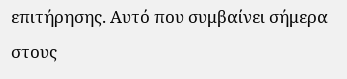επιτήρησης. Αυτό που συμβαίνει σήμερα στους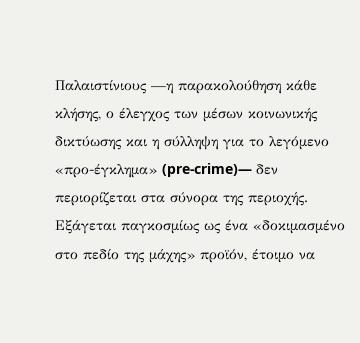Παλαιστίνιους —η παρακολούθηση κάθε κλήσης, ο έλεγχος των μέσων κοινωνικής δικτύωσης και η σύλληψη για το λεγόμενο «προ-έγκλημα» (pre-crime)— δεν περιορίζεται στα σύνορα της περιοχής. Εξάγεται παγκοσμίως ως ένα «δοκιμασμένο στο πεδίο της μάχης» προϊόν, έτοιμο να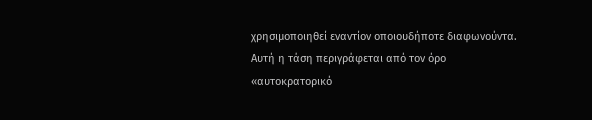χρησιμοποιηθεί εναντίον οποιουδήποτε διαφωνούντα.
Αυτή η τάση περιγράφεται από τον όρο «αυτοκρατορικό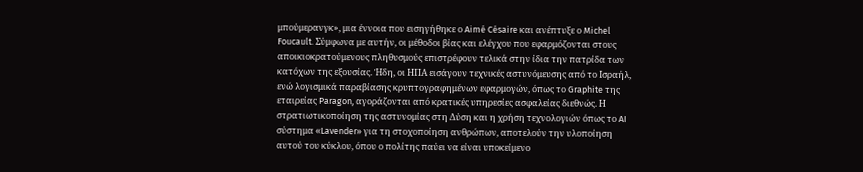μπούμερανγκ», μια έννοια που εισηγήθηκε ο Aimé Césaire και ανέπτυξε ο Michel Foucault. Σύμφωνα με αυτήν, οι μέθοδοι βίας και ελέγχου που εφαρμόζονται στους αποικιοκρατούμενους πληθυσμούς επιστρέφουν τελικά στην ίδια την πατρίδα των κατόχων της εξουσίας. Ήδη, οι ΗΠΑ εισάγουν τεχνικές αστυνόμευσης από το Ισραήλ, ενώ λογισμικά παραβίασης κρυπτογραφημένων εφαρμογών, όπως το Graphite της εταιρείας Paragon, αγοράζονται από κρατικές υπηρεσίες ασφαλείας διεθνώς. Η στρατιωτικοποίηση της αστυνομίας στη Δύση και η χρήση τεχνολογιών όπως το AI σύστημα «Lavender» για τη στοχοποίηση ανθρώπων, αποτελούν την υλοποίηση αυτού του κύκλου, όπου ο πολίτης παύει να είναι υποκείμενο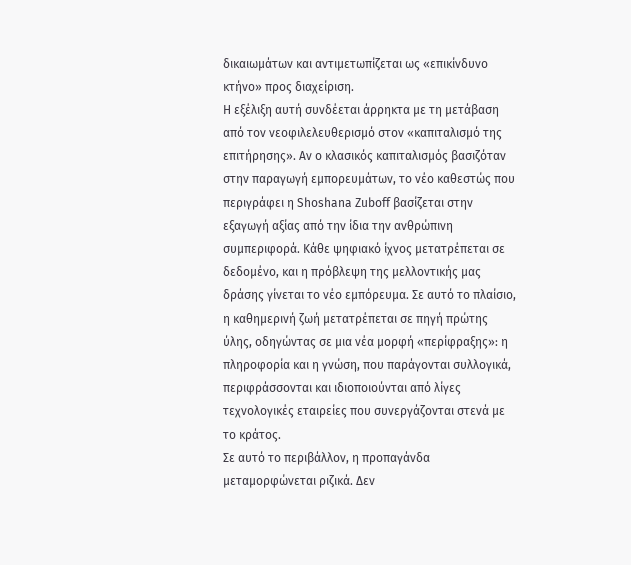δικαιωμάτων και αντιμετωπίζεται ως «επικίνδυνο κτήνο» προς διαχείριση.
Η εξέλιξη αυτή συνδέεται άρρηκτα με τη μετάβαση από τον νεοφιλελευθερισμό στον «καπιταλισμό της επιτήρησης». Αν ο κλασικός καπιταλισμός βασιζόταν στην παραγωγή εμπορευμάτων, το νέο καθεστώς που περιγράφει η Shoshana Zuboff βασίζεται στην εξαγωγή αξίας από την ίδια την ανθρώπινη συμπεριφορά. Κάθε ψηφιακό ίχνος μετατρέπεται σε δεδομένο, και η πρόβλεψη της μελλοντικής μας δράσης γίνεται το νέο εμπόρευμα. Σε αυτό το πλαίσιο, η καθημερινή ζωή μετατρέπεται σε πηγή πρώτης ύλης, οδηγώντας σε μια νέα μορφή «περίφραξης»: η πληροφορία και η γνώση, που παράγονται συλλογικά, περιφράσσονται και ιδιοποιούνται από λίγες τεχνολογικές εταιρείες που συνεργάζονται στενά με το κράτος.
Σε αυτό το περιβάλλον, η προπαγάνδα μεταμορφώνεται ριζικά. Δεν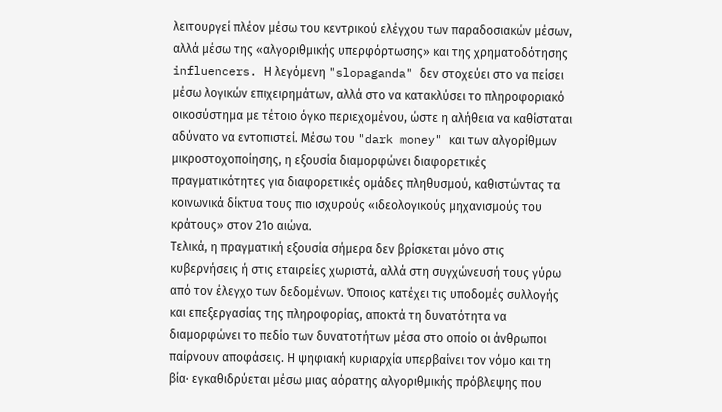λειτουργεί πλέον μέσω του κεντρικού ελέγχου των παραδοσιακών μέσων, αλλά μέσω της «αλγοριθμικής υπερφόρτωσης» και της χρηματοδότησης influencers. Η λεγόμενη "slopaganda" δεν στοχεύει στο να πείσει μέσω λογικών επιχειρημάτων, αλλά στο να κατακλύσει το πληροφοριακό οικοσύστημα με τέτοιο όγκο περιεχομένου, ώστε η αλήθεια να καθίσταται αδύνατο να εντοπιστεί. Μέσω του "dark money" και των αλγορίθμων μικροστοχοποίησης, η εξουσία διαμορφώνει διαφορετικές πραγματικότητες για διαφορετικές ομάδες πληθυσμού, καθιστώντας τα κοινωνικά δίκτυα τους πιο ισχυρούς «ιδεολογικούς μηχανισμούς του κράτους» στον 21ο αιώνα.
Τελικά, η πραγματική εξουσία σήμερα δεν βρίσκεται μόνο στις κυβερνήσεις ή στις εταιρείες χωριστά, αλλά στη συγχώνευσή τους γύρω από τον έλεγχο των δεδομένων. Όποιος κατέχει τις υποδομές συλλογής και επεξεργασίας της πληροφορίας, αποκτά τη δυνατότητα να διαμορφώνει το πεδίο των δυνατοτήτων μέσα στο οποίο οι άνθρωποι παίρνουν αποφάσεις. Η ψηφιακή κυριαρχία υπερβαίνει τον νόμο και τη βία· εγκαθιδρύεται μέσω μιας αόρατης αλγοριθμικής πρόβλεψης που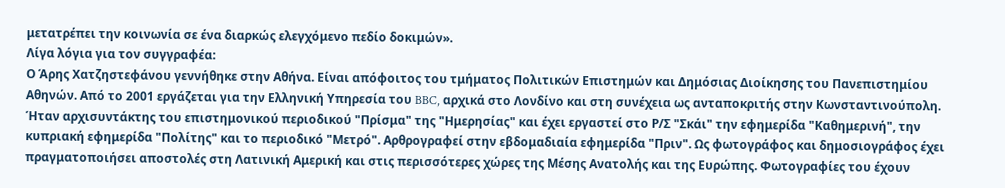μετατρέπει την κοινωνία σε ένα διαρκώς ελεγχόμενο πεδίο δοκιμών».
Λίγα λόγια για τον συγγραφέα:
Ο Άρης Χατζηστεφάνου γεννήθηκε στην Αθήνα. Είναι απόφοιτος του τμήματος Πολιτικών Επιστημών και Δημόσιας Διοίκησης του Πανεπιστημίου Αθηνών. Από το 2001 εργάζεται για την Ελληνική Υπηρεσία του BBC, αρχικά στο Λονδίνο και στη συνέχεια ως ανταποκριτής στην Κωνσταντινούπολη. Ήταν αρχισυντάκτης του επιστημονικού περιοδικού "Πρίσμα" της "Ημερησίας" και έχει εργαστεί στο Ρ/Σ "Σκάι" την εφημερίδα "Καθημερινή", την κυπριακή εφημερίδα "Πολίτης" και το περιοδικό "Μετρό". Αρθρογραφεί στην εβδομαδιαία εφημερίδα "Πριν". Ως φωτογράφος και δημοσιογράφος έχει πραγματοποιήσει αποστολές στη Λατινική Αμερική και στις περισσότερες χώρες της Μέσης Ανατολής και της Ευρώπης. Φωτογραφίες του έχουν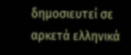δημοσιευτεί σε αρκετά ελληνικά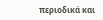περιοδικά και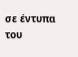σε έντυπα του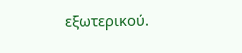εξωτερικού.